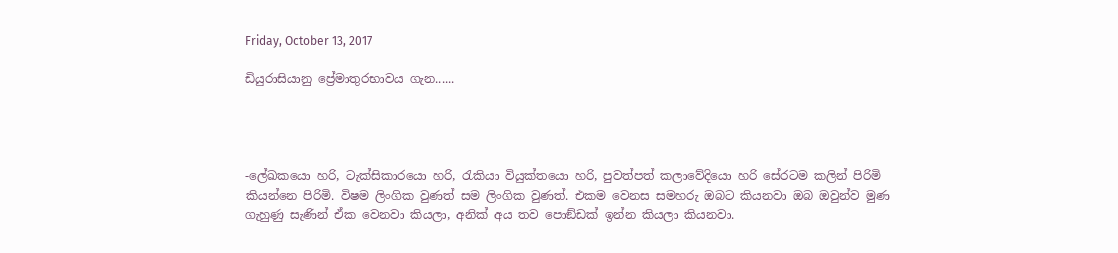Friday, October 13, 2017

ඩියුරාසියානු ප්‍රේමාතුරභාවය ගැන......




-ලේඛකයො හරි, ටැක්සිකාරයො හරි, රැකියා වියුක්තයො හරි, පුවත්පත් කලාවේදියො හරි සේරටම කලින් පිරිමි කියන්නෙ පිරිමි. විෂම ලිංගික වුණත් සම ලිංගික වුණත්. එකම වෙනස සමහරු ඔබට කියනවා ඔබ ඔවුන්ව මුණ ගැහුණු සැණින් ඒක වෙනවා කියලා, අනික් අය තව පොඞ්ඩක් ඉන්න කියලා කියනවා.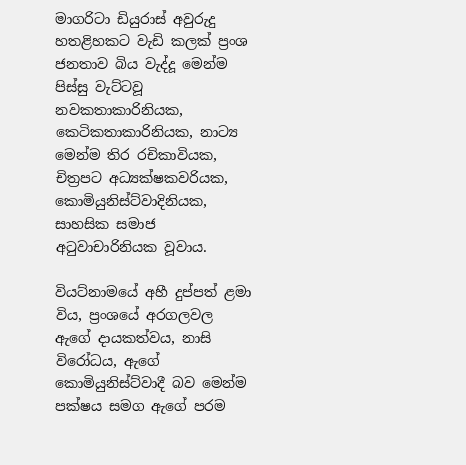මාගරිටා ඩියුරාස් අවුරුදු හතළිහකට වැඩි කලක් ප්‍රංශ ජනතාව බිය වැද්දූ මෙන්ම පිස්සු වැට්ටවූ නවකතාකාරිනියක, කෙටිකතාකාරිනියක, නාට්‍ය මෙන්ම තිර රචිකාවියක, චිත්‍රපට අධ්‍යක්ෂකවරියක, කොමියුනිස්ට්වාදිනියක, සාහසික සමාජ අටුවාචාරිනියක වූවාය.

වියට්නාමයේ අහී දුප්පත් ළමා විය, ප්‍රංශයේ අරගලවල ඇගේ දායකත්වය, නාසි විරෝධය, ඇගේ කොමියුනිස්ට්වාදී බව මෙන්ම පක්ෂය සමග ඇගේ පරම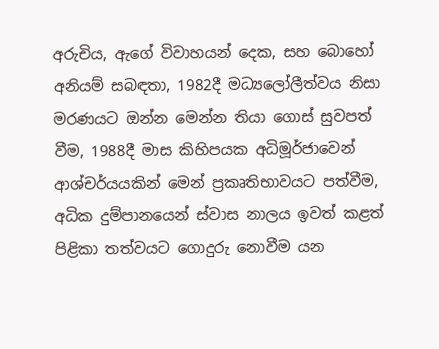අරුචිය, ඇගේ විවාහයන් දෙක, සහ බොහෝ අනියම් සබඳතා, 1982දී මධ්‍යලෝලීත්වය නිසා මරණයට ඔන්න මෙන්න තියා ගොස් සුවපත් වීම, 1988දී මාස කිහිපයක අධිමූර්ජාවෙන් ආශ්චර්යයකින් මෙන් ප්‍රකෘතිභාවයට පත්වීම, අධික දුම්පානයෙන් ස්වාස නාලය ඉවත් කළත් පිළිකා තත්වයට ගොදුරු නොවීම යන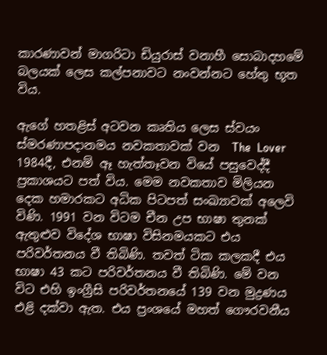කාරණාවන් මාගරිටා ඩියුරාස් වනාහී සොබාදහමේ බලයක් ලෙස කල්පනාවට නංවන්නට හේතු භූත විය.

ඇගේ හතළිස් අටවන කෘතිය ලෙස ස්වයං ස්මරණාපදානමය නවකතාවක් වන  The  Lover  1984දී, එනම් ඈ හැත්තෑවන වියේ පසුවෙද්දී ප්‍රකාශයට පත් විය. මෙම නවකතාව මිලියන දෙක හමාරකට අධික පිටපත් සංඛ්‍යාවක් අලෙවි විණි. 1991 වන විටම චීන උප භාෂා තුනක් ඇතුළුව විදේශ භාෂා විසිනමයකට එය පරිවර්තනය වී තිබිණි. තවත් ටික කලකදී එය භාෂා 43 කට පරිවර්තනය වී තිබිණි. මේ වන විට එහි ඉංග්‍රීසි පරිවර්තනයේ 139 වන මුද්‍රණය එළි දක්වා ඇත. එය ප්‍රංශයේ මහත් ගෞරවනීය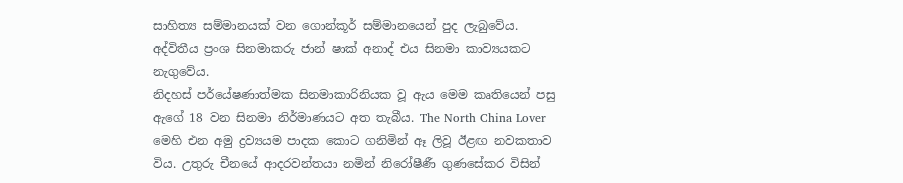සාහිත්‍ය සම්මානයක් වන ගොන්කූර් සම්මානයෙන් පුද ලැබුවේය. අද්විතීය ප්‍රංශ සිනමාකරු ජාන් ෂාක් අනාද් එය සිනමා කාව්‍යයකට නැගුවේය.
නිදහස් පර්යේෂණාත්මක සිනමාකාරිනියක වූ ඇය මෙම කෘතියෙන් පසු ඇගේ 18 වන සිනමා නිර්මාණයට අත තැබීය. The North China Lover මෙහි එන අමු ද්‍රව්‍යයම පාදක කොට ගනිමින් ඈ ලිවූ ඊළඟ නවකතාව විය. උතුරු චීනයේ ආදරවන්තයා නමින් නිරෝෂීණී ගුණසේකර විසින්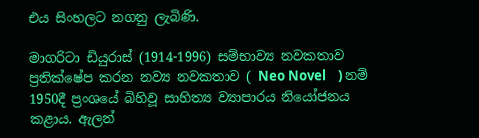එය සිංහලට නගනු ලැබිණි.

මාගරිටා ඩියුරාස් (1914-1996) සම්භාව්‍ය නවකතාව ප්‍රතික්ෂේප කරන නව්‍ය නවකතාව ( Neo Novel    ) නම් 1950දී ප්‍රංශයේ බිහිවූ සාහිත්‍ය ව්‍යාපාරය නියෝජනය කළාය. ඇලන්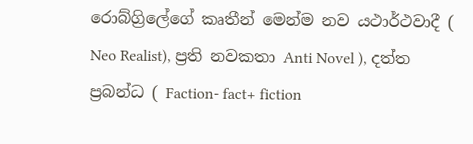රොබ්ග්‍රිලේගේ කෘතීන් මෙන්ම නව යථාර්ථවාදී ( Neo Realist), ප්‍රති නවකතා Anti Novel ), දත්ත ප්‍රබන්ධ ( Faction- fact+ fiction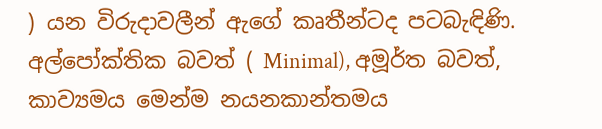) යන විරුදාවලීන් ඇගේ කෘතීන්ටද පටබැඳිණි. අල්පෝක්තික බවත් ( Minimal), අමූර්ත බවත්, කාව්‍යමය මෙන්ම නයනකාන්තමය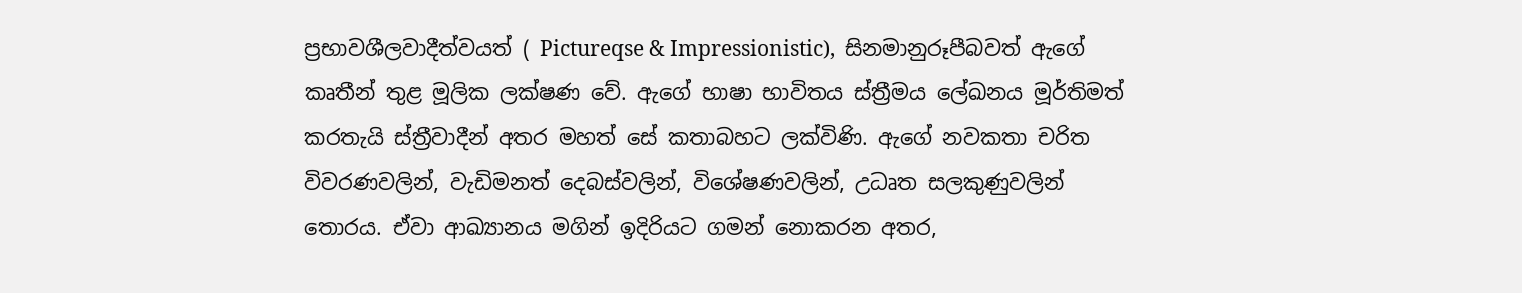ප්‍රභාවශීලවාදීත්වයත් ( Pictureqse & Impressionistic),  සිනමානුරූපීබවත් ඇගේ කෘතීන් තුළ මූලික ලක්ෂණ වේ. ඇගේ භාෂා භාවිතය ස්ත්‍රීමය ලේඛනය මූර්තිමත් කරතැයි ස්ත්‍රීවාදීන් අතර මහත් සේ කතාබහට ලක්විණි. ඇගේ නවකතා චරිත විවරණවලින්, වැඩිමනත් දෙබස්වලින්, විශේෂණවලින්, උධෘත සලකුණුවලින් තොරය. ඒවා ආඛ්‍යානය මගින් ඉදිරියට ගමන් නොකරන අතර,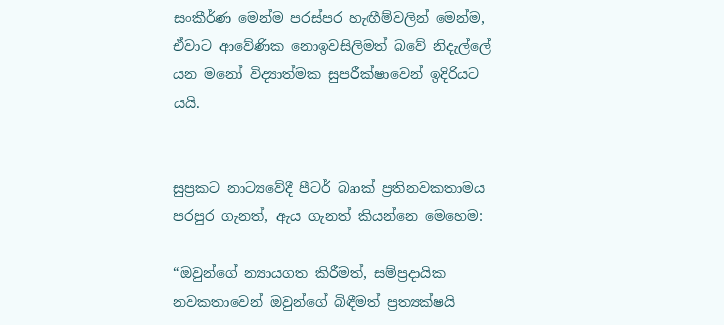සංකීර්ණ මෙන්ම පරස්පර හැඟීම්වලින් මෙන්ම, ඒවාට ආවේණික නොඉවසිලිමත් බවේ නිදැල්ලේ යන මනෝ විද්‍යාත්මක සුපරීක්ෂාවෙන් ඉදිරියට යයි.


සුප්‍රකට නාට්‍යවේදී පීටර් බෘාක් ප්‍රතිනවකතාමය පරපුර ගැනත්, ඇය ගැනත් කියන්නෙ මෙහෙම:

“ඔවුන්ගේ න්‍යායගත කිරීමත්, සම්ප්‍රදායික නවකතාවෙන් ඔවුන්ගේ බිඳීමත් ප්‍රත්‍යක්ෂයි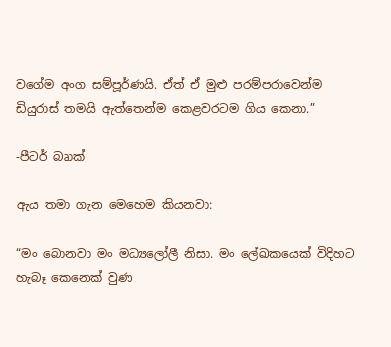වගේම අංග සම්පූර්ණයි. ඒත් ඒ මුළු පරම්පරාවෙන්ම ඩියුරාස් තමයි ඇත්තෙන්ම කෙළවරටම ගිය කෙනා.”

-පීටර් බෘාක්

ඇය තමා ගැන මෙහෙම කියනවා:

“මං බොනවා මං මධ්‍යලෝලී නිසා. මං ලේඛකයෙක් විදිහට හැබෑ කෙනෙක් වුණ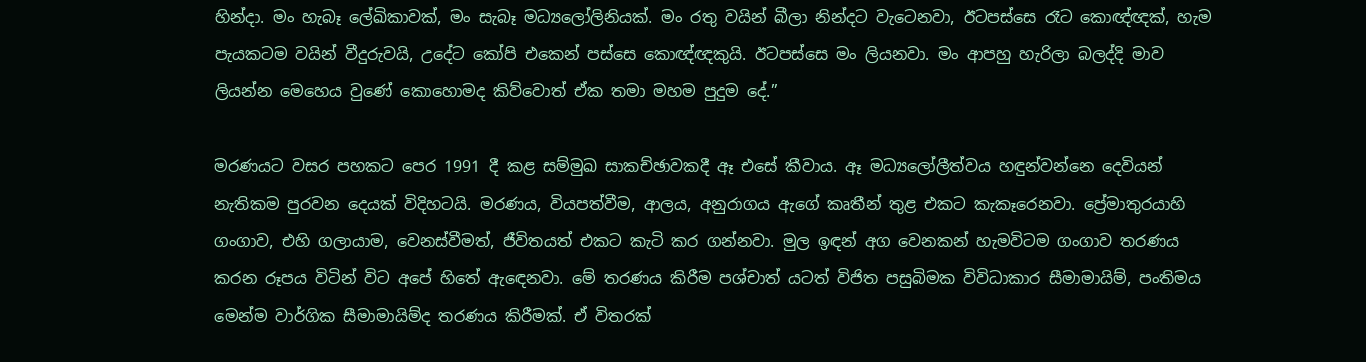හින්දා. මං හැබෑ ලේඛිකාවක්, මං සැබෑ මධ්‍යලෝලිනියක්. මං රතු වයින් බීලා නින්දට වැටෙනවා, ඊටපස්සෙ රෑට කොඥ්ඥක්, හැම පැයකටම වයින් වීදුරුවයි, උදේට කෝපි එකෙන් පස්සෙ කොඥ්ඥකුයි. ඊටපස්සෙ මං ලියනවා. මං ආපහු හැරිලා බලද්දි මාව ලියන්න මෙහෙය වුණේ කොහොමද කිව්වොත් ඒක තමා මහම පුදුම දේ.”

මරණයට වසර පහකට පෙර 1991 දී කළ සම්මුඛ සාකච්ඡාවකදී ඈ එසේ කීවාය. ඈ මධ්‍යලෝලීත්වය හඳුන්වන්නෙ දෙවියන් නැතිකම පුරවන දෙයක් විදිහටයි. මරණය, වියපත්වීම, ආලය, අනුරාගය ඇගේ කෘතීන් තුළ එකට කැකෑරෙනවා. ප්‍රේමාතුරයාහි ගංගාව, එහි ගලායාම, වෙනස්වීමත්, ජීවිතයත් එකට කැටි කර ගන්නවා. මුල ඉඳන් අග වෙනකන් හැමවිටම ගංගාව තරණය කරන රූපය විටින් විට අපේ හිතේ ඇඳෙනවා. මේ තරණය කිරීම පශ්චාත් යටත් විජිත පසුබිමක විවිධාකාර සීමාමායිම්, පංතිමය මෙන්ම වාර්ගික සීමාමායිම්ද තරණය කිරීමක්. ඒ විතරක්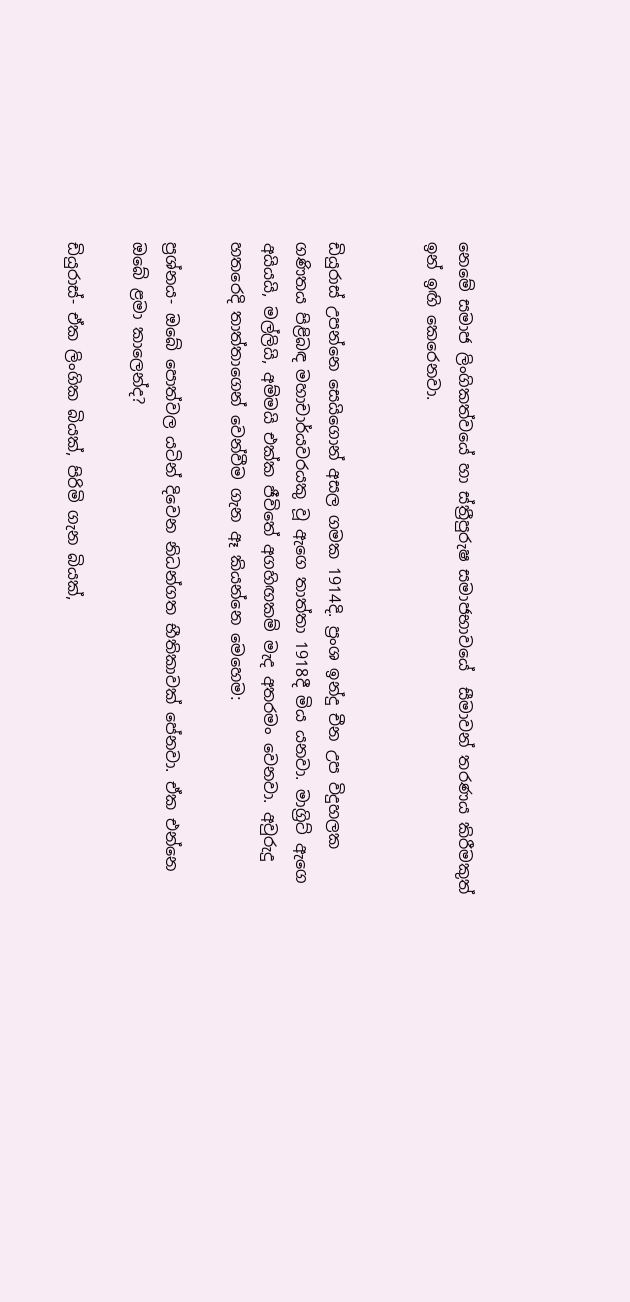නෙමේ සමාජ ලිංගිකත්වයේ හා ස්ත්‍රීපුරුෂ සමාජභාවයේ  සීමාවන් තරණය කිරීමකුත් ඉන් ඉඟි කෙරෙනවා.


ඩියුරාස් උපන්නෙ සෙයිගොන් අසල ගමක 1914දි. ප්‍රංශ ඉන්දු චීන උප විදුහලක ගණිතය පිළිබඳ මහාචාර්යවරයකු වූ ඇගෙ තාත්තා 1918දී මිය යනවා. මාග්‍රිට් ඇගෙ අයියයි, මල්ලියි, අම්මයි එක්ක ජීවිතේ අගහිඟකම් මැද අතරමං වෙනවා. අවුරුදු හතරෙදි තාත්තාගෙන් වෙන්වීම ගැන ඈ කියන්නෙ මෙහෙම:

ප්‍රශ්නය- ඔබේ පොත්වල යටින් දිවෙන නිධන්ගත භීතිකාවක් පේනවා. ඒක එන්නෙ ඔබේ ළමා කාලෙන්ද?

ඩියුරාස්- ඒක ලිංගික බියක්, පිරිමි ගැන බියක්,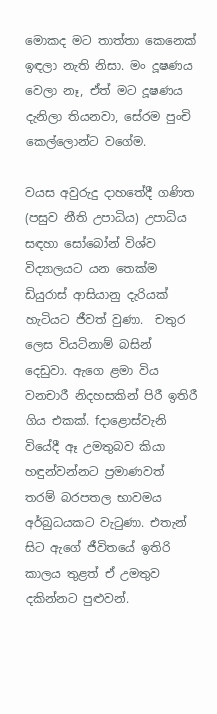මොකද මට තාත්තා කෙනෙක් ඉඳලා නැති නිසා. මං දූෂණය වෙලා නෑ, ඒත් මට දූෂණය දැනිලා තියනවා, සේරම පුංචි කෙල්ලොන්ට වගේම.

වයස අවුරුදු දාහතේදී ගණිත (පසුව නීති උපාධිය) උපාධිය සඳහා සෝබෝන් විශ්ව විද්‍යාලයට යන තෙක්ම ඩියුරාස් ආසියානු දැරියක් හැටියට ජීවත් වුණා.  චතුර ලෙස වියට්නාම් බසින් දෙඩුවා. ඇගෙ ළමා විය වනචාරී නිදහසකින් පිරී ඉතිරී ගිය එකක්. fදාළොස්වැනි වියේදී ඈ උමතුබව කියා හඳුන්වන්නට ප්‍රමාණවත් තරම් බරපතල භාවමය අර්බුධයකට වැටුණා. එතැන් සිට ඇගේ ජීවිතයේ ඉතිරි කාලය තුළත් ඒ උමතුව දකින්නට පුළුවන්.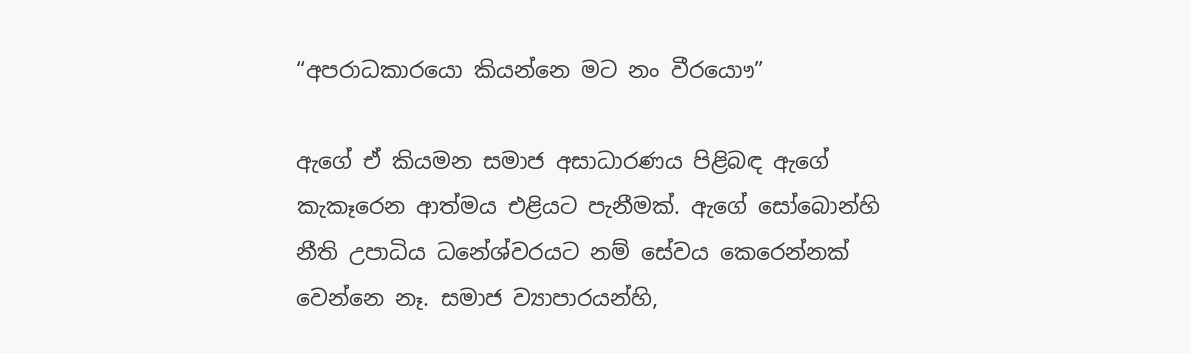“අපරාධකාරයො කියන්නෙ මට නං වීරයොෟ”

ඇගේ ඒ කියමන සමාජ අසාධාරණය පිළිබඳ ඇගේ කැකෑරෙන ආත්මය එළියට පැනීමක්. ඇගේ සෝබොන්හි නීති උපාධිය ධනේශ්වරයට නම් සේවය කෙරෙන්නක් වෙන්නෙ නෑ. සමාජ ව්‍යාපාරයන්හි,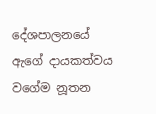දේශපාලනයේ ඇගේ දායකත්වය වගේම නූතන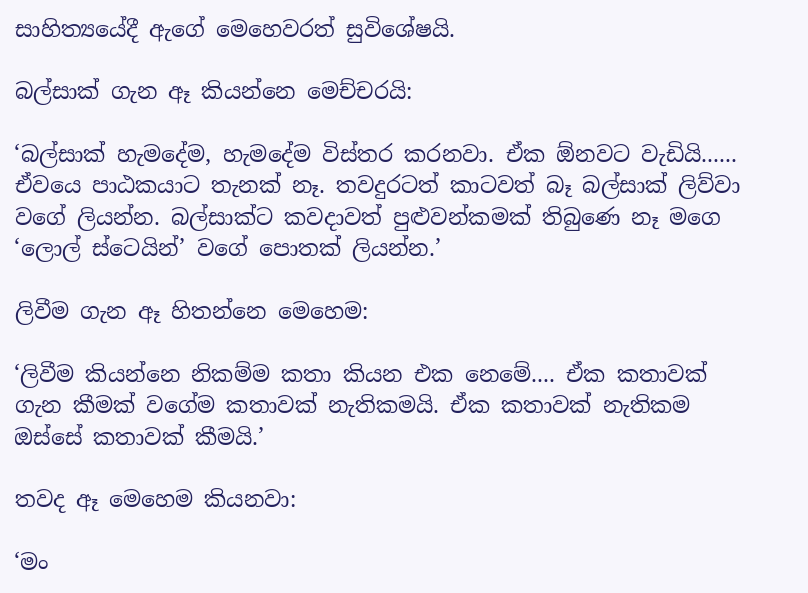සාහිත්‍යයේදී ඇගේ මෙහෙවරත් සුවිශේෂයි.

බල්සාක් ගැන ඈ කියන්නෙ මෙච්චරයි:

‘බල්සාක් හැමදේම, හැමදේම විස්තර කරනවා. ඒක ඕනවට වැඩියි...... ඒවයෙ පාඨකයාට තැනක් නෑ. තවදුරටත් කාටවත් බෑ බල්සාක් ලිව්වා වගේ ලියන්න. බල්සාක්ට කවදාවත් පුළුවන්කමක් තිබුණෙ නෑ මගෙ ‘ලොල් ස්ටෙයින්’ වගේ පොතක් ලියන්න.’

ලිවීම ගැන ඈ හිතන්නෙ මෙහෙම:

‘ලිවීම කියන්නෙ නිකම්ම කතා කියන එක නෙමේ.... ඒක කතාවක් ගැන කීමක් වගේම කතාවක් නැතිකමයි. ඒක කතාවක් නැතිකම ඔස්සේ කතාවක් කීමයි.’

තවද ඈ මෙහෙම කියනවා:

‘මං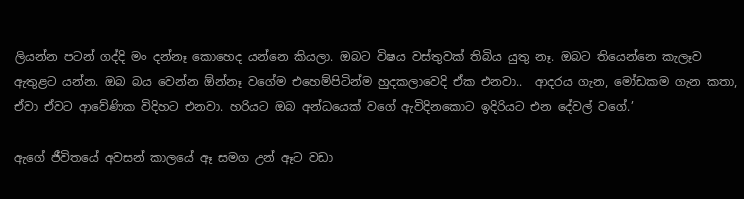ලියන්න පටන් ගද්දි මං දන්නෑ කොහෙද යන්නෙ කියලා. ඔබට විෂය වස්තුවක් තිබිය යුතු නෑ. ඔබට තියෙන්නෙ කැලෑව ඇතුළට යන්න. ඔබ බය වෙන්න ඕන්නෑ වගේම එහෙම්පිටින්ම හුදකලාවෙදි ඒක එනවා..  ආදරය ගැන, මෝඩකම ගැන කතා, ඒවා ඒවට ආවේණික විදිහට එනවා. හරියට ඔබ අන්ධයෙක් වගේ ඇවිදිනකොට ඉදිරියට එන දේවල් වගේ.’

ඇගේ ජීවිතයේ අවසන් කාලයේ ඈ සමග උන් ඈට වඩා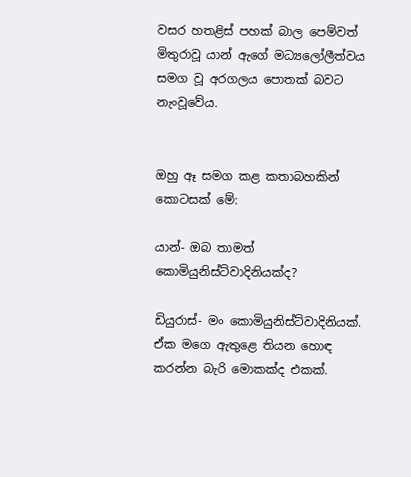වසර හතළිස් පහක් බාල පෙම්වත් මිතුරාවූ යාන් ඇගේ මධ්‍යලෝලීත්වය සමග වූ අරගලය පොතක් බවට නැංවූවේය.


ඔහු ඈ සමග කළ කතාබහකින් කොටසක් මේ:

යාන්- ඔබ තාමත් කොමියුනිස්ට්වාදිනියක්ද?

ඩියුරාස්- මං කොමියුනිස්ට්වාදිනියක්. ඒක මගෙ ඇතුළෙ තියන හොඳ කරන්න බැරි මොකක්ද එකක්.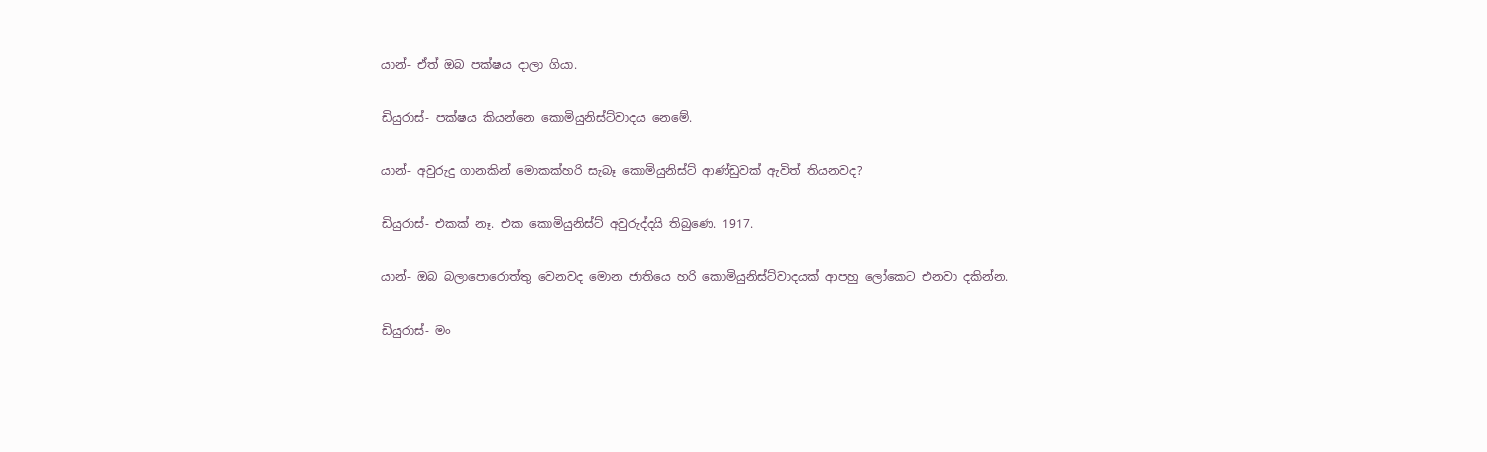යාන්- ඒත් ඔබ පක්ෂය දාලා ගියා.

ඩියුරාස්- පක්ෂය කියන්නෙ කොමියුනිස්ට්වාදය නෙමේ.

යාන්- අවුරුදු ගානකින් මොකක්හරි සැබෑ කොමියුනිස්ට් ආණ්ඩුවක් ඇවිත් තියනවද?

ඩියුරාස්- එකක් නෑ. එක කොමියුනිස්ට් අවුරුද්දයි තිබුණෙ. 1917.

යාන්- ඔබ බලාපොරොත්තු වෙනවද මොන ජාතියෙ හරි කොමියුනිස්ට්වාදයක් ආපහු ලෝකෙට එනවා දකින්න.

ඩියුරාස්- මං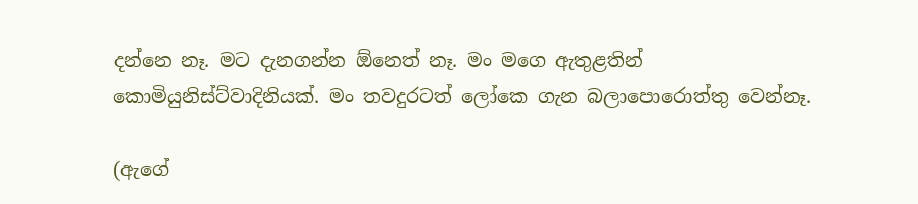දන්නෙ නෑ. මට දැනගන්න ඕනෙත් නෑ. මං මගෙ ඇතුළතින් කොමියුනිස්ට්වාදිනියක්. මං තවදුරටත් ලෝකෙ ගැන බලාපොරොත්තු වෙන්නෑ.

(ඇගේ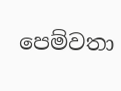පෙම්වතා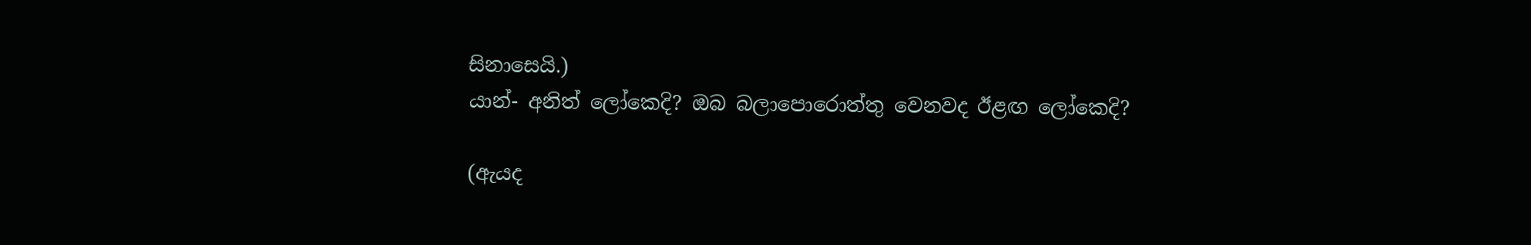සිනාසෙයි.)
යාන්- අනිත් ලෝකෙදි? ඔබ බලාපොරොත්තු වෙනවද ඊළඟ ලෝකෙදි?

(ඇයද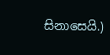සිනාසෙයි.)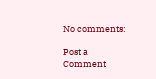No comments:

Post a Comment